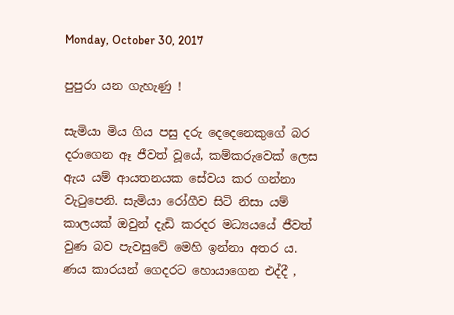Monday, October 30, 2017

පුපුරා යන ගැහැණු !

සැමියා මිය ගිය පසු දරු දෙදෙනෙකුගේ බර දරාගෙන ඈ ජීවත් වූයේ, කම්කරුවෙක් ලෙස ඇය යම් ආයතනයක සේවය කර ගන්නා වැටුපෙනි. සැමියා රෝගීව සිටි නිසා යම් කාලයක් ඔවුන් දැඩි කරදර මධ්‍යයයේ ජීවත් වුණ බව පැවසුවේ මෙහි ඉන්නා අතර ය.
ණය කාරයන් ගෙදරට හොයාගෙන එද්දී ,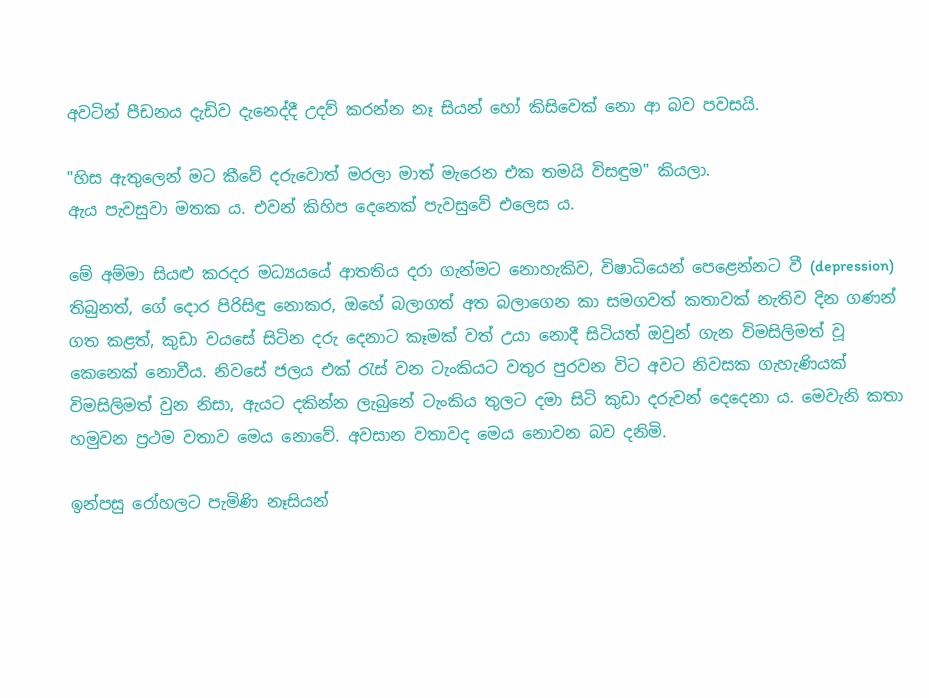අවටින් පීඩනය දැඩිව දැනෙද්දී උදව් කරන්න නෑ සියන් හෝ කිසිවෙක් නො ආ බව පවසයි.

"හිස ඇතුලෙන් මට කීවේ දරුවොත් මරලා මාත් මැරෙන එක තමයි විසඳුම" කියලා.
ඇය පැවසුවා මතක ය. එවන් කිහිප දෙනෙක් පැවසුවේ එලෙස ය.

මේ අම්මා සියළු කරදර මධ්‍යයයේ ආතතිය දරා ගැන්මට නොහැකිව, විෂාධියෙන් පෙළෙන්නට වී (depression) තිබුනත්, ගේ දොර පිරිසිඳු නොකර, ඔහේ බලාගත් අත බලාගෙන කා සමගවත් කතාවක් නැතිව දින ගණන් ගත කළත්, කුඩා වයසේ සිටින දරු දෙනාට කෑමක් වත් උයා නොදී සිටියත් ඔවුන් ගැන විමසිලිමත් වූ කෙනෙක් නොවීය. නිවසේ ජලය එක් රැස් වන ටැංකියට වතුර පුරවන විට අවට නිවසක ගැහැණියක් විමසිලිමත් වුන නිසා, ඇයට දකින්න ලැබුනේ ටැංකිය තුලට දමා සිටි කුඩා දරුවන් දෙදෙනා ය. මෙවැනි කතා හමුවන ප්‍රථම වතාව මෙය නොවේ. අවසාන වතාවද මෙය නොවන බව දනිමි.

ඉන්පසු රෝහලට පැමිණි නෑසියන්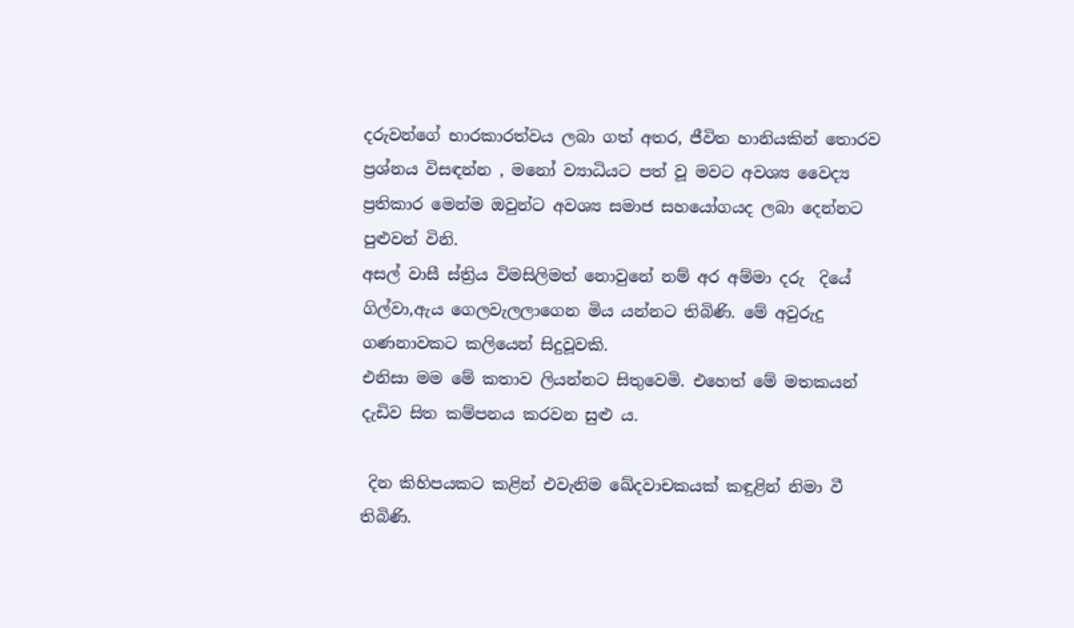දරුවන්ගේ භාරකාරත්වය ලබා ගත් අතර, ජීවිත හානියකින් තොරව ප්‍රශ්නය විසඳන්න , මනෝ ව්‍යාධියට පත් වූ මවට අවශ්‍ය වෛද්‍ය ප්‍රතිකාර මෙන්ම ඔවුන්ට අවශ්‍ය සමාජ සහයෝගයද ලබා දෙන්නට පුළුවන් විනි.
අසල් වාසී ස්ත්‍රිය විමසිලිමත් නොවුනේ නම් අර අම්මා දරු  දියේ ගිල්වා,ඇය ගෙලවැලලාගෙන මිය යන්නට තිබිණි. මේ අවුරුදු ගණනාවකට කලියෙන් සිදුවූවකි.
එනිසා මම මේ කතාව ලියන්නට සිතුවෙමි. එහෙත් මේ මතකයන් දැඩිව සිත කම්පනය කරවන සුළු ය.

 දින කිහිපයකට කළින් එවැනිම ඛේදවාචකයක් කඳුළින් නිමා වී තිබිණි.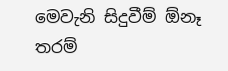මෙවැනි සිදුවීම් ඕනෑ තරම්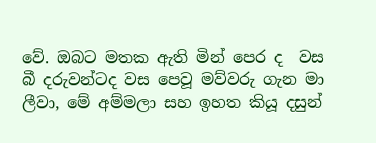වේ. ඔබට මතක ඇති මින් පෙර ද  වස බී දරුවන්ටද වස පෙවූ මව්වරු ගැන මා ලීවා, මේ අම්මලා සහ ඉහත කියූ දසුන්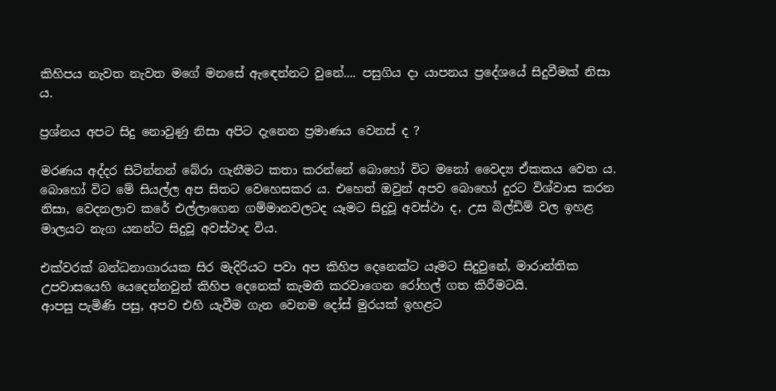කිහිපය නැවත නැවත මගේ මනසේ ඇඳෙන්නට වුනේ.... පසුගිය දා යාපනය ප්‍රදේශයේ සිදුවීමක් නිසා ය.

ප්‍රශ්නය අපට සිදු නොවුණු නිසා අපිට දැනෙන ප්‍රමාණය වෙනස් ද ?

මරණය අද්දර සිටින්නන් බේරා ගැනීමට කතා කරන්නේ බොහෝ විට මනෝ වෛද්‍ය ඒකකය වෙත ය. බොහෝ විට මේ සියල්ල අප සිතට වෙහෙසකර ය. එහෙත් ඔවුන් අපව බොහෝ දුරට විශ්වාස කරන නිසා, වෙදනලාව කරේ එල්ලාගෙන ගම්මානවලටද යෑමට සිදුවූ අවස්ථා ද, උස බිල්ඩිම් වල ඉහළ මාලයට නැග යනන්ට සිදුවූ අවස්ථාද විය.

එක්වරක් බන්ධනාගාරයක සිර මැදිරියට පවා අප කිහිප දෙනෙක්ට යෑමට සිදුවුනේ, මාරාන්තික උපවාසයෙහි යෙදෙන්නවුන් කිහිප දෙනෙක් කැමති කරවාගෙන රෝහල් ගත කිරීමටයි.
ආපසු පැමිණි පසු, අපව එහි යැවීම ගැන වෙනම දෝස් මුරයක් ඉහළට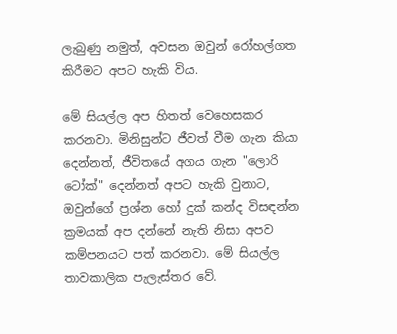ලැබුණු නමුත්, අවසන ඔවුන් රෝහල්ගත කිරීමට අපට හැකි විය.

මේ සියල්ල අප හිතත් වෙහෙසකර කරනවා. මිනිසුන්ට ජීවත් වීම ගැන කියා දෙන්නත්, ජීවිතයේ අගය ගැන "ලොරි ටෝක්" දෙන්නත් අපට හැකි වුනාට, ඔවුන්ගේ ප්‍රශ්න හෝ දුක් කන්ද විසඳන්න ක්‍රමයක් අප දන්නේ නැති නිසා අපව කම්පනයට පත් කරනවා. මේ සියල්ල තාවකාලික පැලැස්තර වේ.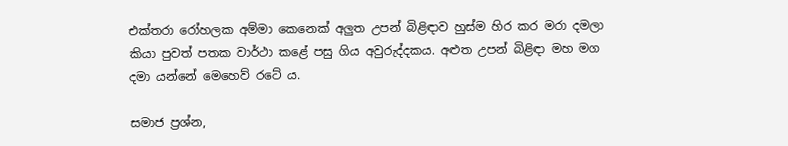එක්තරා රෝහලක අම්මා කෙනෙක් අලුත උපන් බිළිඳාව හුස්ම හිර කර මරා දමලා කියා පුවත් පතක වාර්ථා කළේ පසු ගිය අවුරුද්දකය. අළුත උපන් බිළිඳා මහ මග දමා යන්නේ මෙහෙව් රටේ ය.

සමාජ ප්‍රශ්න,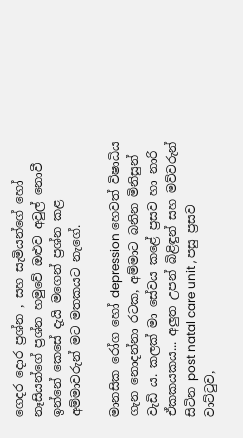ගෙදර දොර ප්‍රශ්න , සහ සැමියන්ගේ හෝ නෑසියන්ගේ ප්‍රශ්න හමුවේ ඔළුව අවුල් නොවී ඉන්නේ කෙසේ දැයි මගෙන් ප්‍රශ්න කළ අම්මාවරුන් මට මතකයට නැගේ.

මානසික රෝග හෝ depression හෙවත් විෂාධිය ගැන නොදන්නා රටක, අම්මාට බනින මිනිසුන් වැඩි ය. කලක් මා සේවය කළේ ප්‍රසව හා නාරි ඒකකයකය... අලුත උපන් බිළිඳුන් සහ මව්වරුන් සිටින post natal care unit , පසු ප්‍රසව වාට්ටුව,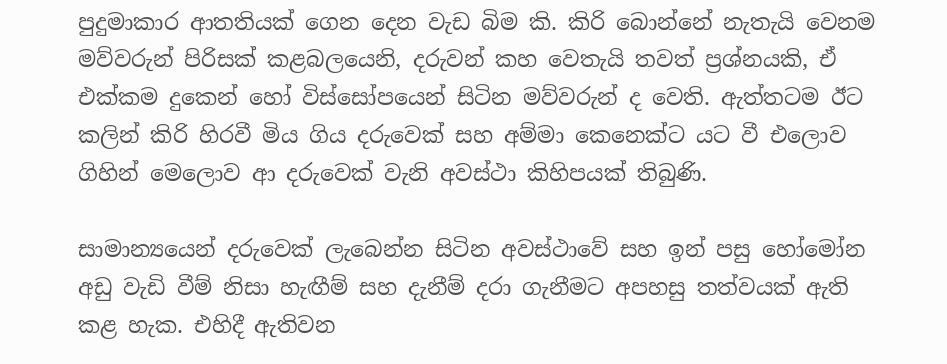පුදුමාකාර ආතතියක් ගෙන දෙන වැඩ බිම කි. කිරි බොන්නේ නැතැයි වෙනම මව්වරුන් පිරිසක් කළබලයෙනි, දරුවන් කහ වෙතැයි තවත් ප්‍රශ්නයකි, ඒ එක්කම දුකෙන් හෝ විස්සෝපයෙන් සිටින මව්වරුන් ද වෙති. ඇත්තටම ඊට කලින් කිරි හිරවී මිය ගිය දරුවෙක් සහ අම්මා කෙනෙක්ට යට වී එලොව ගිහින් මෙලොව ආ දරුවෙක් වැනි අවස්ථා කිහිපයක් තිබුණි.

සාමාන්‍යයෙන් දරුවෙක් ලැබෙන්න සිටින අවස්ථාවේ සහ ඉන් පසු හෝමෝන අඩු වැඩි වීම් නිසා හැඟීම් සහ දැනීම් දරා ගැනීමට අපහසු තත්වයක් ඇති කළ හැක. එහිදී ඇතිවන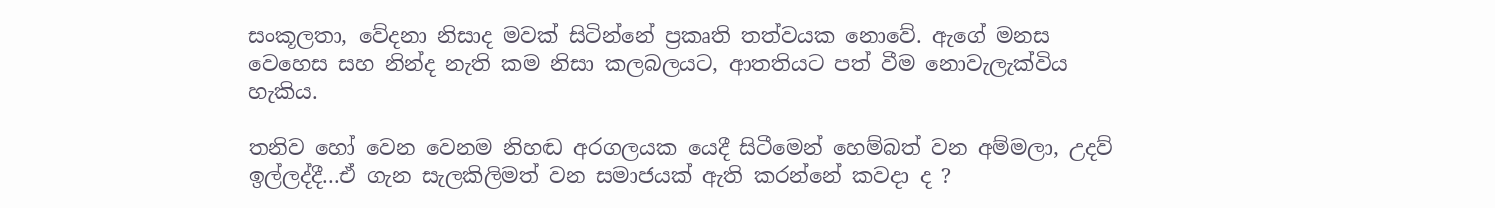සංකූලතා, වේදනා නිසාද මවක් සිටින්නේ ප්‍රකෘති තත්වයක නොවේ. ඇගේ මනස වෙහෙස සහ නින්ද නැති කම නිසා කලබලයට, ආතතියට පත් වීම නොවැලැක්විය හැකිය.

තනිව හෝ වෙන වෙනම නිහඬ අරගලයක යෙදී සිටීමෙන් හෙම්බත් වන අම්මලා, උදව් ඉල්ලද්දී...ඒ ගැන සැලකිලිමත් වන සමාජයක් ඇති කරන්නේ කවදා ද ?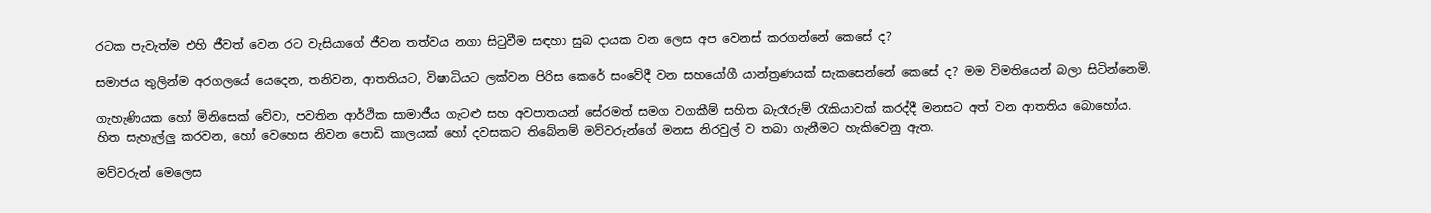රටක පැවැත්ම එහි ජීවත් වෙන රට වැසියාගේ ජීවන තත්වය නගා සිටුවීම සඳහා සුබ දායක වන ලෙස අප වෙනස් කරගන්නේ කෙසේ ද?

සමාජය තුලින්ම අරගලයේ යෙදෙන, තනිවන, ආතතියට, විෂාධියට ලක්වන පිරිස කෙරේ සංවේදී වන සහයෝගී යාන්ත්‍රණයක් සැකසෙන්නේ කෙසේ ද? මම විමතියෙන් බලා සිටින්නෙමි.

ගැහැණියක හෝ මිනිසෙක් වේවා, පවතින ආර්ථික සාමාජීය ගැටළු සහ අවපාතයන් සේරමත් සමග වගකීම් සහිත බැරෑරුම් රැකියාවක් කරද්දී මනසට අත් වන ආතතිය බොහෝය.
හිත සැහැල්ලු කරවන, හෝ වෙහෙස නිවන පොඩි කාලයක් හෝ දවසකට තිබේනම් මව්වරුන්ගේ මනස නිරවුල් ව තබා ගැනීමට හැකිවෙනු ඇත.

මව්වරුන් මෙලෙස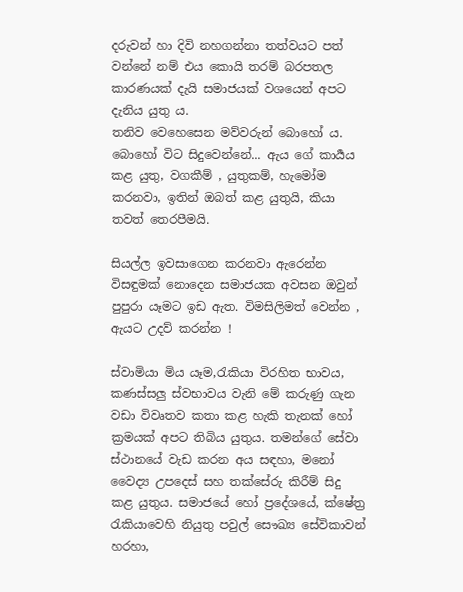දරුවන් හා දිවි නහගන්නා තත්වයට පත් වන්නේ නම් එය කොයි තරම් බරපතල කාරණයක් දැයි සමාජයක් වශයෙන් අපට දැනිය යුතු ය.
තනිව වෙහෙසෙන මව්වරුන් බොහෝ ය. බොහෝ විට සිදුවෙන්නේ... ඇය ගේ කාර්‍යය කළ යුතු, වගකීම් , යුතුකම්, හැමෝම කරනවා, ඉතින් ඔබත් කළ යුතුයි, කියා තවත් තෙරපීමයි.

සියල්ල ඉවසාගෙන කරනවා ඇරෙන්න විසඳුමක් නොදෙන සමාජයක අවසන ඔවුන් පුපුරා යෑමට ඉඩ ඇත. විමසිලිමත් වෙන්න , ඇයට උදව් කරන්න !

ස්වාමියා මිය යෑම,රැකියා විරහිත භාවය, කණස්සලු ස්වභාවය වැනි මේ කරුණු ගැන වඩා විවෘතව කතා කළ හැකි තැනක් හෝ ක්‍රමයක් අපට තිබිය යුතුය. තමන්ගේ සේවා ස්ථානයේ වැඩ කරන අය සඳහා, මනෝ වෛද්‍ය උපදෙස් සහ තක්සේරු කිරීම් සිදු කළ යුතුය. සමාජයේ හෝ ප්‍රදේශයේ, ක්ෂේත්‍ර රැකියාවෙහි නියුතු පවුල් සෞඛ්‍ය සේවිකාවන් හරහා,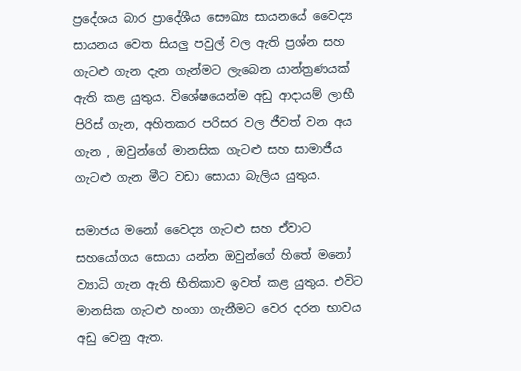ප්‍රදේශය බාර ප්‍රාදේශීය සෞඛ්‍ය සායනයේ වෛද්‍ය සායනය වෙත සියලු පවුල් වල ඇති ප්‍රශ්න සහ ගැටළු ගැන දැන ගැන්මට ලැබෙන යාන්ත්‍රණයක් ඇති කළ යුතුය. විශේෂයෙන්ම අඩු ආදායම් ලාභී පිරිස් ගැන, අහිතකර පරිසර වල ජීවත් වන අය ගැන , ඔවුන්ගේ මානසික ගැටළු සහ සාමාජීය ගැටළු ගැන මීට වඩා සොයා බැලිය යුතුය.

සමාජය මනෝ වෛද්‍ය ගැටළු සහ ඒවාට සහයෝගය සොයා යන්න ඔවුන්ගේ හිතේ මනෝ ව්‍යාධි ගැන ඇති භීතිකාව ඉවත් කළ යුතුය. එවිට මානසික ගැටළු හංගා ගැනීමට වෙර දරන භාවය අඩු වෙනු ඇත.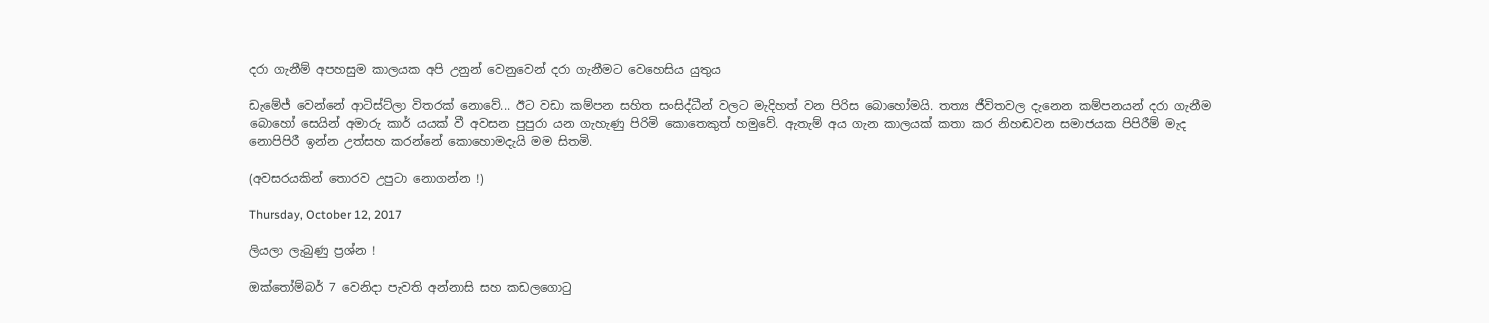දරා ගැනීම් අපහසුම කාලයක අපි උනුන් වෙනුවෙන් දරා ගැනීමට වෙහෙසිය යුතුය

ඩැමේජ් වෙන්නේ ආටිස්ට්ලා විතරක් නොවේ... ඊට වඩා කම්පන සහිත සංසිද්ධීන් වලට මැදිහත් වන පිරිස බොහෝමයි. තත්‍ය ජීවිතවල දැනෙන කම්පනයන් දරා ගැනීම බොහෝ සෙයින් අමාරු කාර් යයක් වී අවසන පුපුරා යන ගැහැණු පිරිමි කොතෙකුත් හමුවේ. ඇතැම් අය ගැන කාලයක් කතා කර නිහඬවන සමාජයක පිපිරීම් මැද නොපිපිරී ඉන්න උත්සහ කරන්නේ කොහොමදැයි මම සිතමි.

(අවසරයකින් තොරව උපුටා නොගන්න !)

Thursday, October 12, 2017

ලියලා ලැබුණු ප්‍රශ්න !

ඔක්තෝම්බර් 7 වෙනිදා පැවති අන්නාසි සහ කඩලගොටු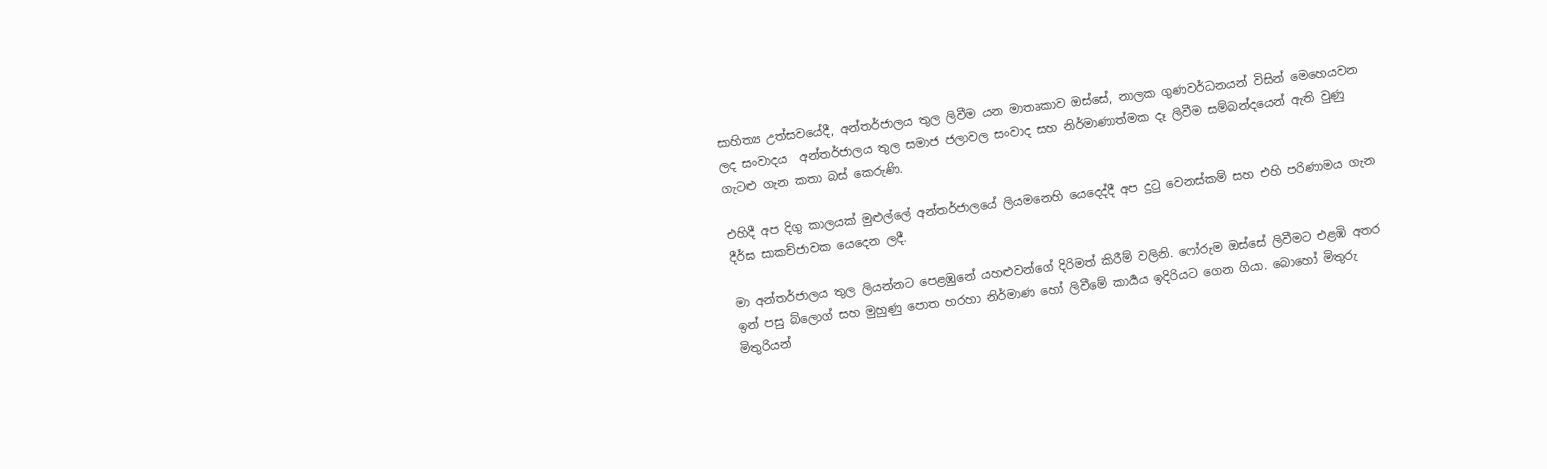සාහිත්‍ය උත්සවයේදී, අන්තර්ජාලය තුල ලිවීම යන මාතෘකාව ඔස්සේ, නාලක ගුණවර්ධනයන් විසින් මෙහෙයවන ලද සංවාදය  අන්තර්ජාලය තුල සමාජ ජලාවල සංවාද සහ නිර්මාණාත්මක දෑ ලිවීම සම්බන්දයෙන් ඇති වුණු ගැටළු ගැන කතා බස් කෙරුණි.

එහිදී අප දිගු කාලයක් මුළුල්ලේ අන්තර්ජාලයේ ලියමනෙහි යෙදෙද්දී අප දුටු වෙනස්කම් සහ එහි පරිණාමය ගැන දීර්ඝ සාකච්ජාවක යෙදෙන ලදී.

මා අන්තර්ජාලය තුල ලියන්නට පෙළඹුනේ යහළුවන්ගේ දිරිමත් කිරීම් වලිනි. ෆෝරුම ඔස්සේ ලිවීමට එළඹි අතර ඉන් පසු බ්ලොග් සහ මුහුණු පොත හරහා නිර්මාණ හෝ ලිවීමේ කාර්‍යය ඉදිරියට ගෙන ගියා. බොහෝ මිතුරු මිතුරියන්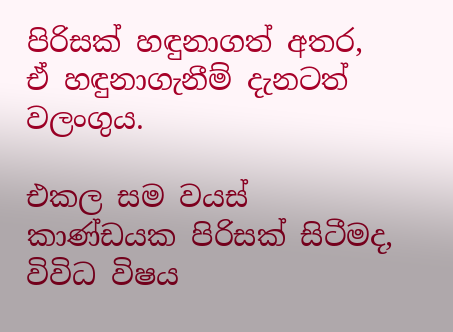පිරිසක් හඳුනාගත් අතර, ඒ හඳුනාගැනීම් දැනටත් වලංගුය.

එකල සම වයස් කාණ්ඩයක පිරිසක් සිටීමද, විවිධ විෂය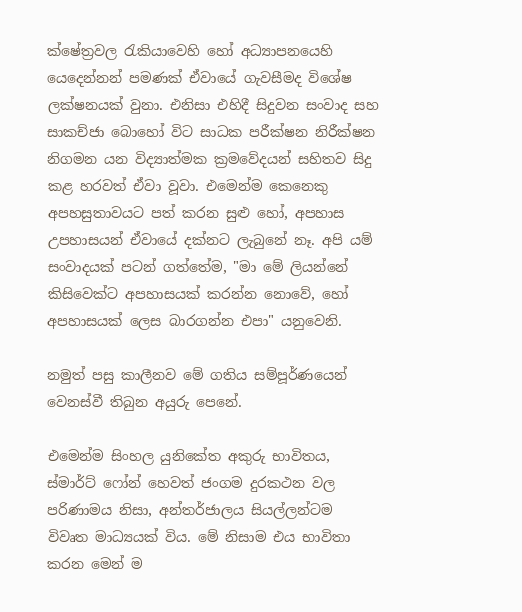ක්ෂේත්‍රවල රැකියාවෙහි හෝ අධ්‍යාපනයෙහි යෙදෙන්නන් පමණක් ඒවායේ ගැවසීමද විශේෂ ලක්ෂනයක් වුනා. එනිසා එහිදී සිදුවන සංවාද සහ සාකච්ජා බොහෝ විට සාධක පරීක්ෂන නිරීක්ෂන නිගමන යන විද්‍යාත්මක ක්‍රමවේදයන් සහිතව සිදු කළ හරවත් ඒවා වූවා. එමෙන්ම කෙනෙකු අපහසුතාවයට පත් කරන සුළු හෝ, අපහාස උපහාසයන් ඒවායේ දක්නට ලැබුනේ නෑ. අපි යම් සංවාදයක් පටන් ගත්තේම, "මා මේ ලියන්නේ කිසිවෙක්ට අපහාසයක් කරන්න නොවේ, හෝ අපහාසයක් ලෙස බාරගන්න එපා" යනුවෙනි.

නමුත් පසු කාලීනව මේ ගතිය සම්පූර්ණයෙන් වෙනස්වී තිබුන අයුරු පෙනේ.

එමෙන්ම සිංහල යුනිකේත අකුරු භාවිතය, ස්මාර්ට් ෆෝන් හෙවත් ජංගම දුරකථන වල පරිණාමය නිසා, අන්තර්ජාලය සියල්ලන්ටම විවෘත මාධ්‍යයක් විය. මේ නිසාම එය භාවිතා කරන මෙන් ම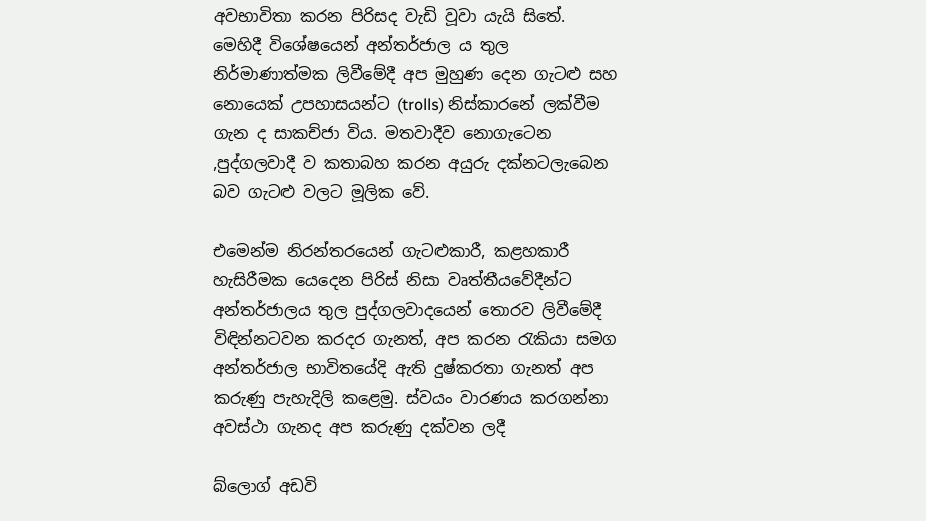අවභාවිතා කරන පිරිසද වැඩි වූවා යැයි සිතේ.
මෙහිදී විශේෂයෙන් අන්තර්ජාල ය තුල නිර්මාණාත්මක ලිවීමේදී අප මුහුණ දෙන ගැටළු සහ නොයෙක් උපහාසයන්ට (trolls) නිස්කාරනේ ලක්වීම ගැන ද සාකච්ජා විය. මතවාදීව නොගැටෙන ,පුද්ගලවාදී ව කතාබහ කරන අයුරු දක්නටලැබෙන බව ගැටළු වලට මූලික වේ.

එමෙන්ම නිරන්තරයෙන් ගැටළුකාරී, කළහකාරී හැසිරීමක යෙදෙන පිරිස් නිසා වෘත්තීයවේදීන්ට අන්තර්ජාලය තුල පුද්ගලවාදයෙන් තොරව ලිවීමේදී විඳින්නටවන කරදර ගැනත්, අප කරන රැකියා සමග අන්තර්ජාල භාවිතයේදි ඇති දුෂ්කරතා ගැනත් අප කරුණු පැහැදිලි කළෙමු. ස්වයං වාරණය කරගන්නා අවස්ථා ගැනද අප කරුණු දක්වන ලදී

බ්ලොග් අඩවි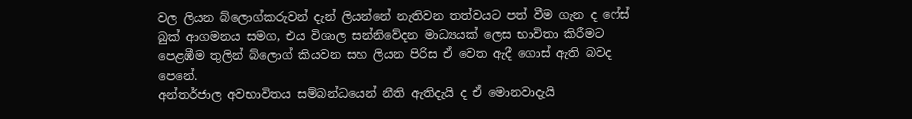වල ලියන බ්ලොග්කරුවන් දැන් ලියන්නේ නැතිවන තත්වයට පත් වීම ගැන ද ෆේස් බුක් ආගමනය සමග, එය විශාල සන්නිවේදන මාධ්‍යයක් ලෙස භාවිතා කිරීමට පෙළඹීම තුලින් බ්ලොග් කියවන සහ ලියන පිරිස ඒ වෙත ඇදී ගොස් ඇති බවද පෙනේ.
අන්තර්ජාල අවභාවිතය සම්බන්ධයෙන් නීති ඇතිදැයි ද ඒ මොනවාදැයි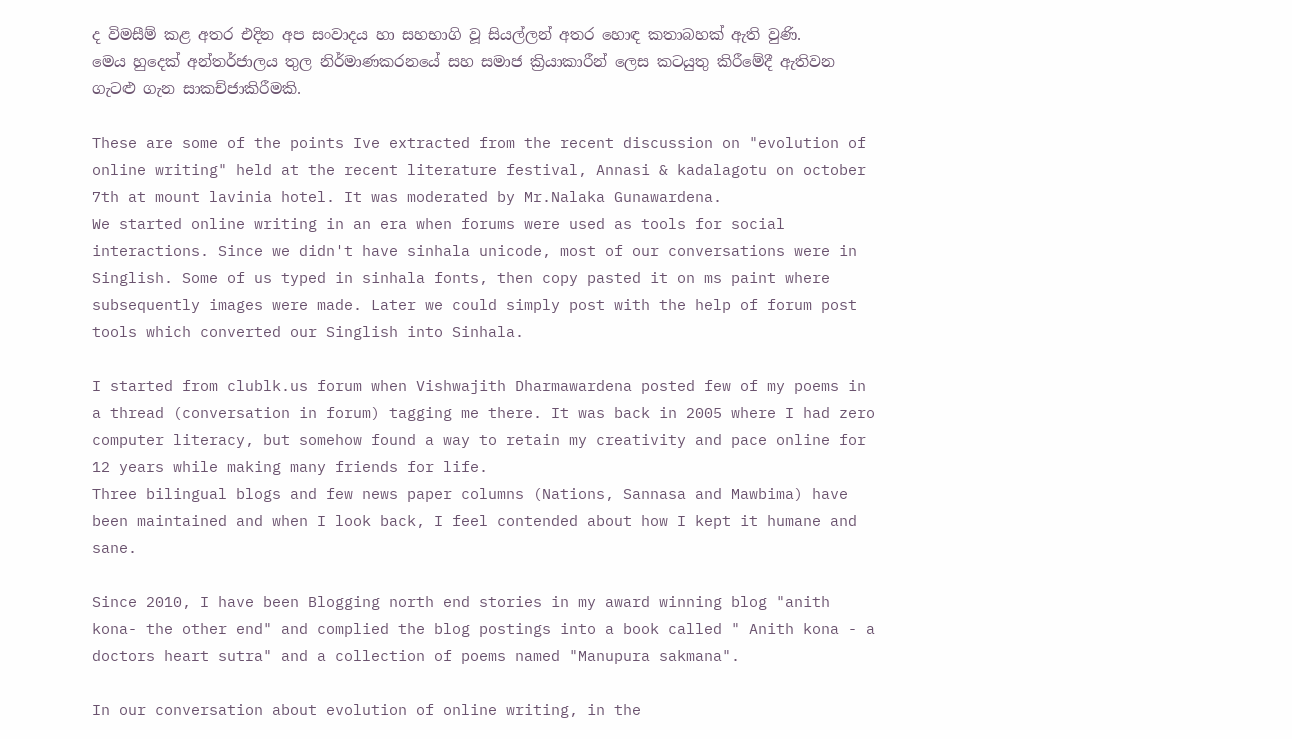ද විමසීම් කළ අතර එදින අප සංවාදය හා සහභාගි වූ සියල්ලන් අතර හොඳ කතාබහක් ඇති වුණි.
මෙය හුදෙක් අන්තර්ජාලය තුල නිර්මාණකරනයේ සහ සමාජ ක්‍රියාකාරීන් ලෙස කටයුතු කිරීමේදී ඇතිවන ගැටළු ගැන සාකච්ජාකිරීමකි.

These are some of the points Ive extracted from the recent discussion on "evolution of online writing" held at the recent literature festival, Annasi & kadalagotu on october 7th at mount lavinia hotel. It was moderated by Mr.Nalaka Gunawardena.
We started online writing in an era when forums were used as tools for social interactions. Since we didn't have sinhala unicode, most of our conversations were in Singlish. Some of us typed in sinhala fonts, then copy pasted it on ms paint where subsequently images were made. Later we could simply post with the help of forum post tools which converted our Singlish into Sinhala.

I started from clublk.us forum when Vishwajith Dharmawardena posted few of my poems in a thread (conversation in forum) tagging me there. It was back in 2005 where I had zero computer literacy, but somehow found a way to retain my creativity and pace online for 12 years while making many friends for life.
Three bilingual blogs and few news paper columns (Nations, Sannasa and Mawbima) have been maintained and when I look back, I feel contended about how I kept it humane and sane.

Since 2010, I have been Blogging north end stories in my award winning blog "anith kona- the other end" and complied the blog postings into a book called " Anith kona - a doctors heart sutra" and a collection of poems named "Manupura sakmana".

In our conversation about evolution of online writing, in the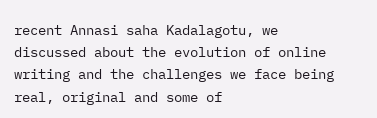recent Annasi saha Kadalagotu, we discussed about the evolution of online writing and the challenges we face being real, original and some of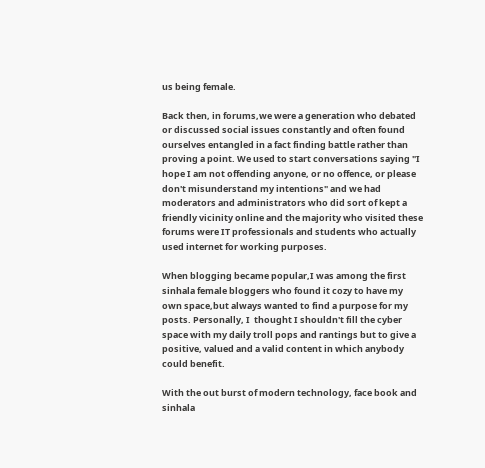us being female.

Back then, in forums,we were a generation who debated or discussed social issues constantly and often found ourselves entangled in a fact finding battle rather than proving a point. We used to start conversations saying "I hope I am not offending anyone, or no offence, or please don't misunderstand my intentions" and we had moderators and administrators who did sort of kept a friendly vicinity online and the majority who visited these forums were IT professionals and students who actually used internet for working purposes.

When blogging became popular,I was among the first sinhala female bloggers who found it cozy to have my own space,but always wanted to find a purpose for my posts. Personally, I  thought I shouldn't fill the cyber space with my daily troll pops and rantings but to give a positive, valued and a valid content in which anybody could benefit.

With the out burst of modern technology, face book and sinhala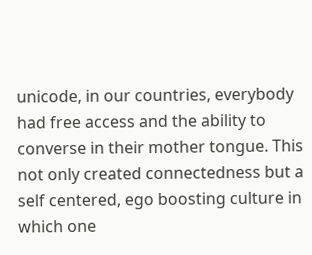unicode, in our countries, everybody had free access and the ability to converse in their mother tongue. This not only created connectedness but a self centered, ego boosting culture in which one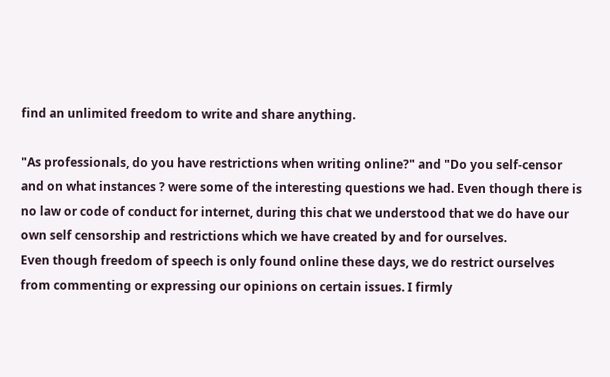find an unlimited freedom to write and share anything.

"As professionals, do you have restrictions when writing online?" and "Do you self-censor and on what instances ? were some of the interesting questions we had. Even though there is no law or code of conduct for internet, during this chat we understood that we do have our own self censorship and restrictions which we have created by and for ourselves.
Even though freedom of speech is only found online these days, we do restrict ourselves from commenting or expressing our opinions on certain issues. I firmly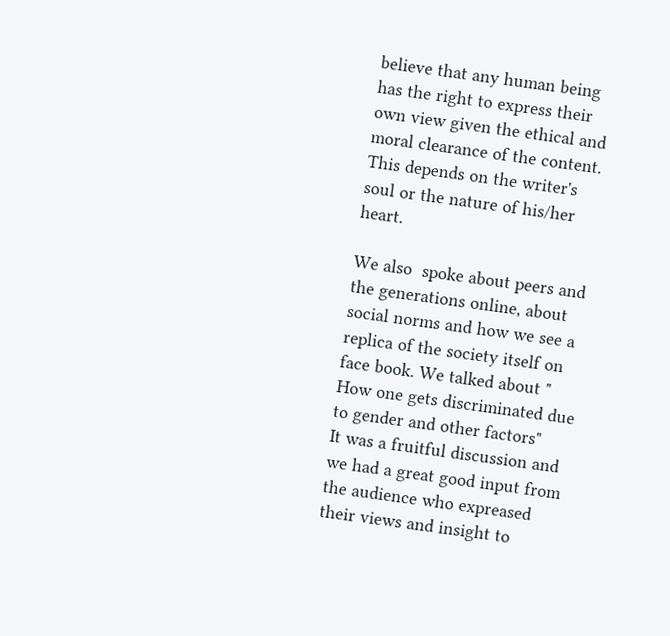believe that any human being has the right to express their own view given the ethical and moral clearance of the content. This depends on the writer's soul or the nature of his/her heart.

We also  spoke about peers and the generations online, about social norms and how we see a replica of the society itself on face book. We talked about " How one gets discriminated due to gender and other factors"
It was a fruitful discussion and we had a great good input from the audience who expreased their views and insight to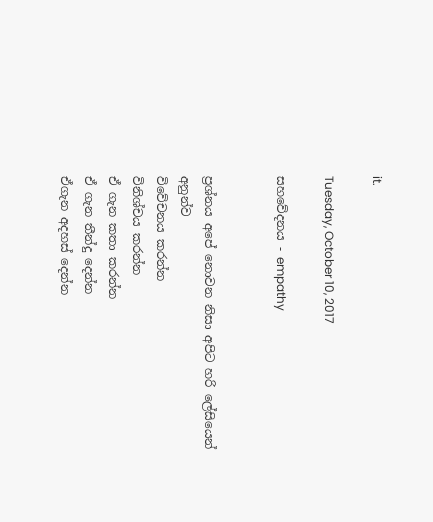it.

Tuesday, October 10, 2017

සහවේදනය - empathy


ප්‍රශ්නය අපේ නොවන නිසා අපිට හරි ලේසියෙන් අනුන්ව
විවේචනය කරන්න
විනිශ්චය කරන්න
ඒ ගැන කතා කරන්න
ඒ ගැන තීන්දු දෙන්න
ඒගැන අදහස් දෙන්න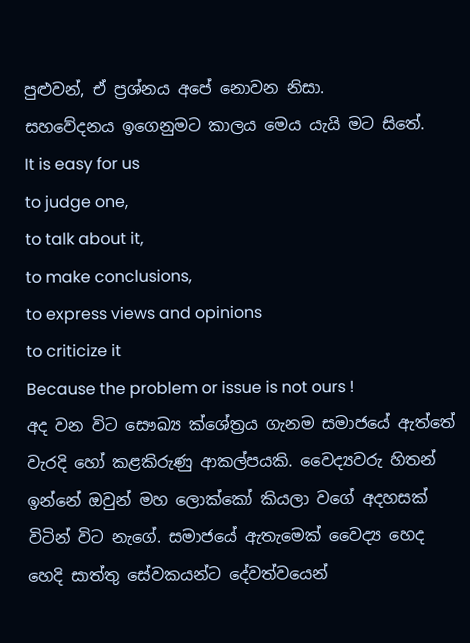පුළුවන්, ඒ ප්‍රශ්නය අපේ නොවන නිසා.
සහවේදනය ඉගෙනුමට කාලය මෙය යැයි මට සිතේ.
It is easy for us
to judge one,
to talk about it,
to make conclusions,
to express views and opinions
to criticize it
Because the problem or issue is not ours !
අද වන විට සෞඛ්‍ය ක්ශේත්‍රය ගැනම සමාජයේ ඇත්තේ වැරදි හෝ කළකිරුණු ආකල්පයකි. වෛද්‍යවරු හිතන් ඉන්නේ ඔවුන් මහ ලොක්කෝ කියලා වගේ අදහසක් විටින් විට නැගේ. සමාජයේ ඇතැමෙක් වෛද්‍ය හෙද හෙදි සාත්තු සේවකයන්ට දේවත්වයෙන්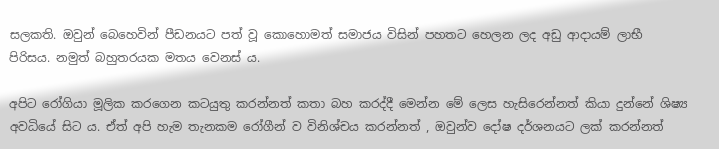සලකති. ඔවුන් බෙහෙවින් පීඩනයට පත් වූ කොහොමත් සමාජය විසින් පහතට හෙලන ලද අඩු ආදායම් ලාභී පිරිසය. නමුත් බහුතරයක මතය වෙනස්‍ ය.

අපිට රෝගියා මූලික කරගෙන කටයුතු කරන්නත් කතා බහ කරද්දී මෙන්න මේ ලෙස හැසිරෙන්නත් කියා දුන්නේ ශිෂ්‍ය අවධියේ සිට ය. ඒත් අපි හැම තැනකම රෝගීන් ව විනිශ්චය කරන්නත් , ඔවුන්ව දෝෂ දර්ශනයට ලක් කරන්නත්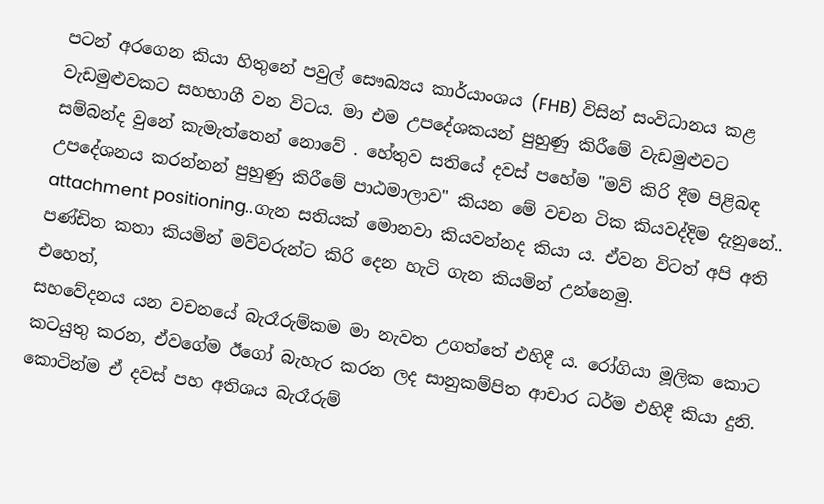පටන් අරගෙන කියා හිතුනේ පවුල් සෞඛ්‍යය කාර්යාංශය (FHB) විසින් සංවිධානය කළ වැඩමුළුවකට සහභාගී වන විටය. මා එම උපදේශකයන් පුහුණු කිරීමේ වැඩමුළුවට සම්බන්ද වුනේ කැමැත්තෙන් නොවේ . හේතුව සතියේ දවස් පහේම "මව් කිරි දීම පිළිබඳ උපදේශනය කරන්නන් පුහුණු කිරීමේ පාඨමාලාව" කියන මේ වචන ටික කියවද්දිම දැනුනේ.. attachment positioning..ගැන සතියක් මොනවා කියවන්නද කියා ය. ඒවන විටත් අපි අති පණ්ඩිත කතා කියමින් මව්වරුන්ට කිරි දෙන හැටි ගැන කියමින් උන්නෙමු.
එහෙත්,
සහවේදනය යන වචනයේ බැරෑරුම්කම මා නැවත උගත්තේ එහිදී ය. රෝගියා මූලික කොට කටයුතු කරන, ඒවගේම ඊගෝ බැහැර කරන ලද සානුකම්පිත ආචාර ධර්ම එහිදී කියා දුනි. කොටින්ම ඒ දවස් පහ අතිශය බැරෑරුම්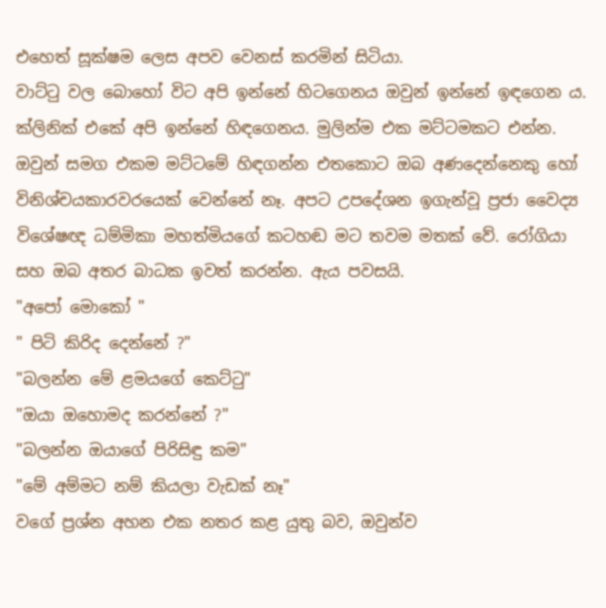එහෙත් සූක්ෂම ලෙස අපව වෙනස් කරමින් සිටියා.
වාට්ටු වල බොහෝ විට අපි ඉන්නේ හිටගෙනය ඔවුන් ඉන්නේ ඉඳගෙන ය. ක්ලිනික් එකේ අපි ඉන්නේ හිඳගෙනය. මුලින්ම එක මට්ටමකට එන්න. ඔවුන් සමග එකම මට්ටමේ හිඳගන්න එතකොට ඔබ අණදෙන්නෙකු හෝ විනිශ්චයකාරවරයෙක් වෙන්නේ නෑ. අපට උපදේශන ඉගැන්වූ ප්‍රජා වෛද්‍ය විශේෂඥ ධම්මිකා මහත්මියගේ කටහඬ මට තවම මතක් වේ. රෝගියා සහ ඔබ අතර බාධක ඉවත් කරන්න. ඇය පවසයි.
"අපෝ මොකෝ "
" පිටි කිරිද දෙන්නේ ?"
"බලන්න මේ ළමයගේ කෙට්ටු"
"ඔයා ඔහොමද කරන්නේ ?"
"බලන්න ඔයාගේ පිරිසිඳු කම"
"මේ අම්මට නම් කියලා වැඩක් නෑ"
වගේ ප්‍රශ්න අහන එක නතර කළ යුතු බව, ඔවුන්ව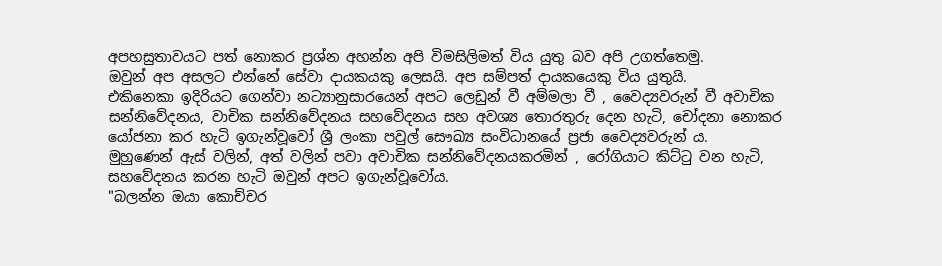අපහසුතාවයට පත් නොකර ප්‍රශ්න අහන්න අපි විමසිලිමත් විය යුතු බව අපි උගත්තෙමු.
ඔවුන් අප අසලට එන්නේ සේවා දායකයකු ලෙසයි. අප සම්පත් දායකයෙකු විය යුතුයි.
එකිනෙකා ඉදිරියට ගෙන්වා නට්‍යානුසාරයෙන් අපට ලෙඩුන් වී අම්මලා වී , වෛද්‍යවරුන් වී අවාචික සන්නිවේදනය, වාචික සන්නිවේදනය සහවේදනය සහ අවශ්‍ය තො‍රතුරු දෙන හැටි, චෝදනා නොකර යෝජනා කර හැටි ඉගැන්වූවෝ ශ්‍රී ලංකා පවුල් සෞඛ්‍ය සංවිධානයේ ප්‍රජා වෛද්‍යවරුන් ය.
මුහුණෙන් ඇස් වලින්, අත් වලින් පවා අවාචික සන්නිවේදනයකරමින් , රෝගියාට කිට්ටු වන හැටි, සහවේදනය කරන හැටි ඔවුන් අපට ඉගැන්වූවෝය.
"බලන්න ඔයා කොච්චර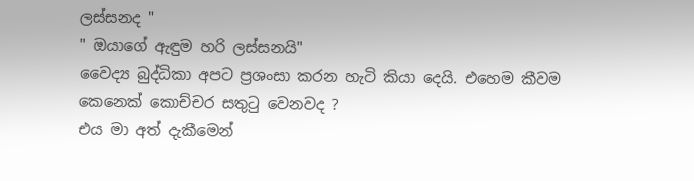ලස්සනද "
" ඔයාගේ ඇඳුම හරි ලස්සනයි"
වෛද්‍ය බුද්ධිකා අපට ප්‍රශංසා කරන හැටි කියා දෙයි. එහෙම කීවම කෙනෙක් කොච්චර සතුටු වෙනවද ?
එය මා අත් දැකීමෙන්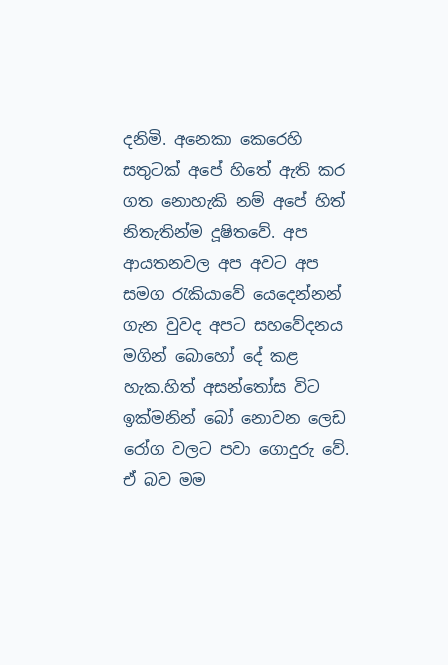දනිමි. අනෙකා කෙරෙහි සතුටක් අපේ හිතේ ඇති කර ගත නොහැකි නම් අපේ හිත් නිතැතින්ම දූෂිතවේ. අප ආයතනවල අප අවට අප සමග රැකියාවේ යෙදෙන්නන් ගැන වුවද අපට සහවේදනය මගින් බොහෝ දේ කළ හැක.හිත් අසන්තෝස විට ඉක්මනින් බෝ නොවන ලෙඩ රෝග වලට පවා ගොදුරු වේ. ඒ බව මම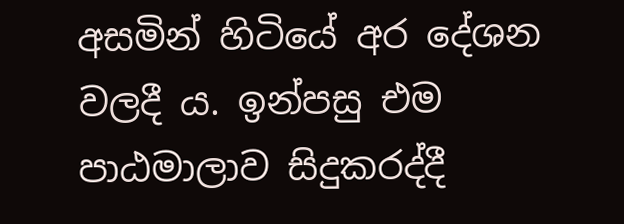අසමින් හිටියේ අර දේශන වලදී ය. ඉන්පසු එම පාඨමාලාව සිදුකරද්දී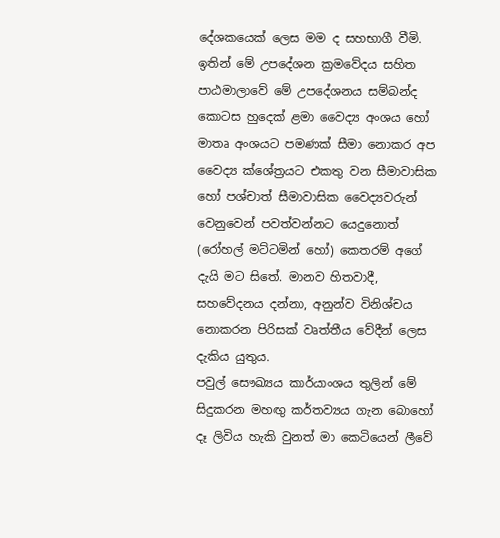දේශකයෙක් ලෙස මම ද සහභාගී වීමි.
ඉතින් මේ උපදේශන ක්‍රමවේදය සහිත පාඨමාලාවේ මේ උපදේශනය සම්බන්ද කොටස හුදෙක් ළමා වෛද්‍ය අංශය හෝ මාතෘ අංශයට පමණක් සීමා නොකර අප වෛද්‍ය ක්ශේත්‍රයට එකතු වන සීමාවාසික හෝ පශ්චාත් සීමාවාසික වෛද්‍යවරුන් වෙනුවෙන් පවත්වන්නට යෙදුනොත් (රෝහල් මට්ටමින් හෝ) කෙතරම් අගේ දැයි මට සිතේ. මානව හිතවාදී, සහවේදනය දන්නා, අනුන්ව විනිශ්චය නොකරන පිරිසක් වෘත්තීය වේදීන් ලෙස දැකිය යුතුය.
පවුල් සෞඛ්‍යය කාර්යාංශය තුලින් මේ සිදුකරන මහඟු කර්තව්‍යය ගැන බොහෝ දෑ ලිවිය හැකි වුනත් මා කෙටියෙන් ලීවේ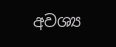අවශ්‍ය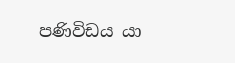පණිවිඩය යා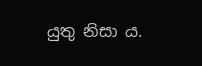යුතු නිසා ය.